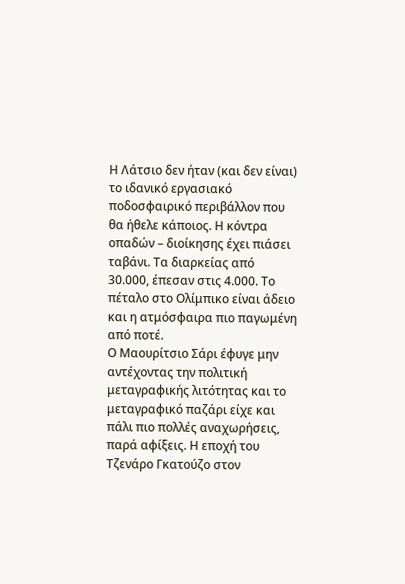Η Λάτσιο δεν ήταν (και δεν είναι) το ιδανικό εργασιακό ποδοσφαιρικό περιβάλλον που θα ήθελε κάποιος. Η κόντρα οπαδών – διοίκησης έχει πιάσει ταβάνι. Τα διαρκείας από 30.000, έπεσαν στις 4.000. Το πέταλο στο Ολίμπικο είναι άδειο και η ατμόσφαιρα πιο παγωμένη από ποτέ.
Ο Μαουρίτσιο Σάρι έφυγε μην αντέχοντας την πολιτική μεταγραφικής λιτότητας και το μεταγραφικό παζάρι είχε και πάλι πιο πολλές αναχωρήσεις, παρά αφίξεις. Η εποχή του Τζενάρο Γκατούζο στον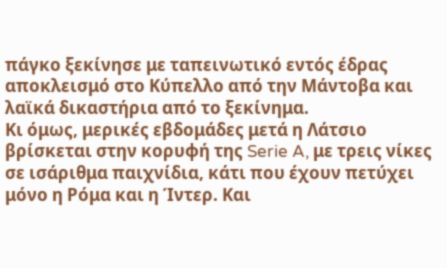πάγκο ξεκίνησε με ταπεινωτικό εντός έδρας αποκλεισμό στο Κύπελλο από την Μάντοβα και λαϊκά δικαστήρια από το ξεκίνημα.
Κι όμως, μερικές εβδομάδες μετά η Λάτσιο βρίσκεται στην κορυφή της Serie A, με τρεις νίκες σε ισάριθμα παιχνίδια, κάτι που έχουν πετύχει μόνο η Ρόμα και η Ίντερ. Και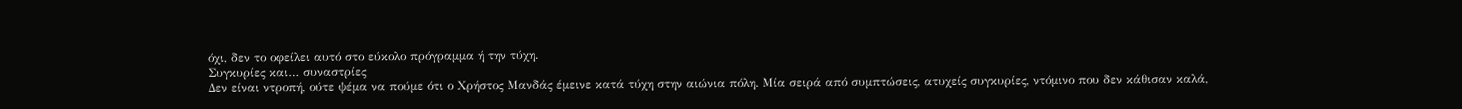όχι, δεν το οφείλει αυτό στο εύκολο πρόγραμμα ή την τύχη.
Συγκυρίες και… συναστρίες
Δεν είναι ντροπή, ούτε ψέμα να πούμε ότι ο Χρήστος Μανδάς έμεινε κατά τύχη στην αιώνια πόλη. Μία σειρά από συμπτώσεις, ατυχείς συγκυρίες, ντόμινο που δεν κάθισαν καλά,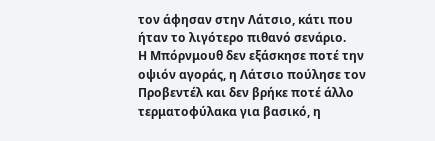τον άφησαν στην Λάτσιο, κάτι που ήταν το λιγότερο πιθανό σενάριο.
Η Μπόρνμουθ δεν εξάσκησε ποτέ την οψιόν αγοράς, η Λάτσιο πούλησε τον Προβεντέλ και δεν βρήκε ποτέ άλλο τερματοφύλακα για βασικό, η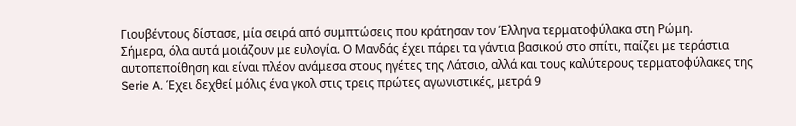Γιουβέντους δίστασε, μία σειρά από συμπτώσεις που κράτησαν τον Έλληνα τερματοφύλακα στη Ρώμη.
Σήμερα, όλα αυτά μοιάζουν με ευλογία. Ο Μανδάς έχει πάρει τα γάντια βασικού στο σπίτι, παίζει με τεράστια αυτοπεποίθηση και είναι πλέον ανάμεσα στους ηγέτες της Λάτσιο, αλλά και τους καλύτερους τερματοφύλακες της Serie A. Έχει δεχθεί μόλις ένα γκολ στις τρεις πρώτες αγωνιστικές, μετρά 9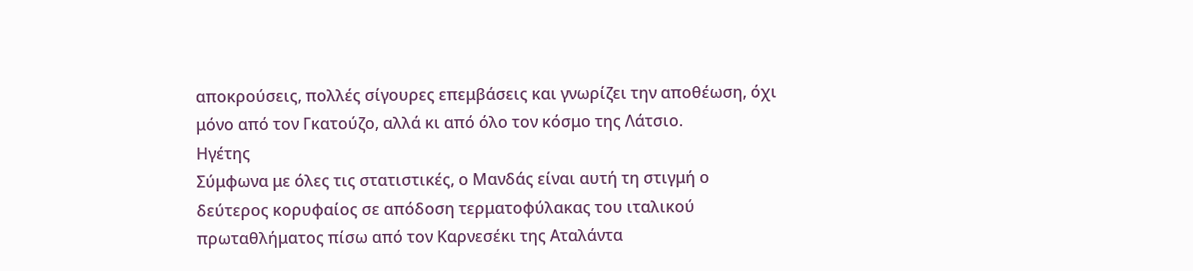αποκρούσεις, πολλές σίγουρες επεμβάσεις και γνωρίζει την αποθέωση, όχι μόνο από τον Γκατούζο, αλλά κι από όλο τον κόσμο της Λάτσιο.
Ηγέτης
Σύμφωνα με όλες τις στατιστικές, ο Μανδάς είναι αυτή τη στιγμή ο δεύτερος κορυφαίος σε απόδοση τερματοφύλακας του ιταλικού πρωταθλήματος πίσω από τον Καρνεσέκι της Αταλάντα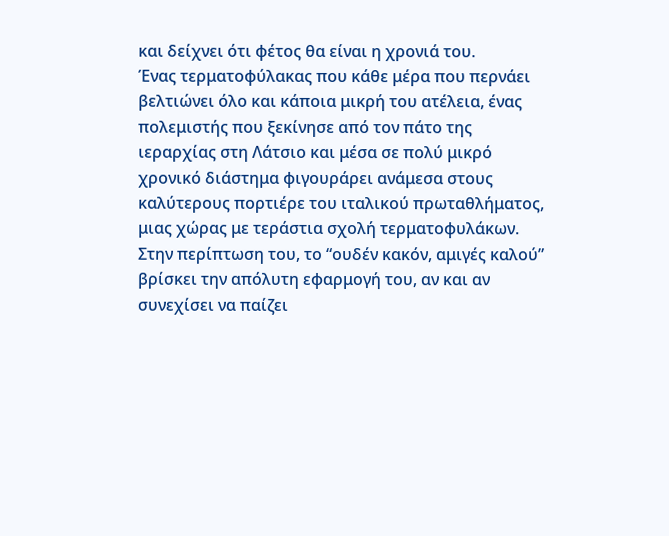και δείχνει ότι φέτος θα είναι η χρονιά του.
Ένας τερματοφύλακας που κάθε μέρα που περνάει βελτιώνει όλο και κάποια μικρή του ατέλεια, ένας πολεμιστής που ξεκίνησε από τον πάτο της ιεραρχίας στη Λάτσιο και μέσα σε πολύ μικρό χρονικό διάστημα φιγουράρει ανάμεσα στους καλύτερους πορτιέρε του ιταλικού πρωταθλήματος, μιας χώρας με τεράστια σχολή τερματοφυλάκων.
Στην περίπτωση του, το “ουδέν κακόν, αμιγές καλού” βρίσκει την απόλυτη εφαρμογή του, αν και αν συνεχίσει να παίζει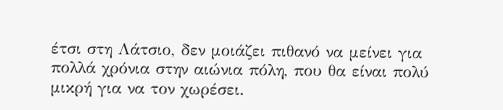έτσι στη Λάτσιο, δεν μοιάζει πιθανό να μείνει για πολλά χρόνια στην αιώνια πόλη, που θα είναι πολύ μικρή για να τον χωρέσει.